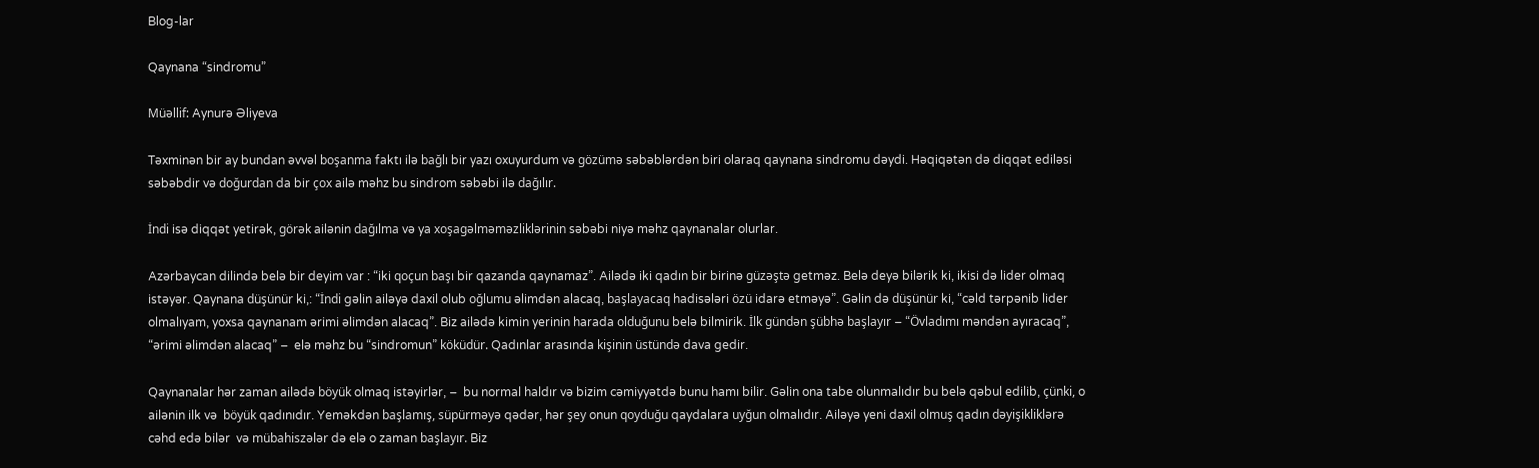Blog-lar

Qaynana “sindromu”

Müəllif: Aynurə Əliyeva

Təxminən bir ay bundan əvvəl boşanma faktı ilə bağlı bir yazı oxuyurdum və gözümə səbəblərdən biri olaraq qaynana sindromu dəydi. Həqiqətən də diqqət ediləsi səbəbdir və doğurdan da bir çox ailə məhz bu sindrom səbəbi ilə dağılır.

İndi isə diqqət yetirək, görək ailənin dağılma və ya xoşagəlməməzliklərinin səbəbi niyə məhz qaynanalar olurlar.

Azərbaycan dilində belə bir deyim var : “iki qoçun başı bir qazanda qaynamaz”. Ailədə iki qadın bir birinə güzəştə getməz. Belə deyə bilərik ki, ikisi də lider olmaq istəyər. Qaynana düşünür ki,: “İndi gəlin ailəyə daxil olub oğlumu əlimdən alacaq, başlayacaq hadisələri özü idarə etməyə”. Gəlin də düşünür ki, “cəld tərpənib lider olmalıyam, yoxsa qaynanam ərimi əlimdən alacaq”. Biz ailədə kimin yerinin harada olduğunu belə bilmirik. İlk gündən şübhə başlayır – “Övladımı məndən ayıracaq”, “ərimi əlimdən alacaq” –  elə məhz bu “sindromun” köküdür. Qadınlar arasında kişinin üstündə dava gedir.

Qaynanalar hər zaman ailədə böyük olmaq istəyirlər, –  bu normal haldır və bizim cəmiyyətdə bunu hamı bilir. Gəlin ona tabe olunmalıdır bu belə qəbul edilib, çünki, o ailənin ilk və  böyük qadınıdır. Yeməkdən başlamış, süpürməyə qədər, hər şey onun qoyduğu qaydalara uyğun olmalıdır. Ailəyə yeni daxil olmuş qadın dəyişikliklərə cəhd edə bilər  və mübahiszələr də elə o zaman başlayır. Biz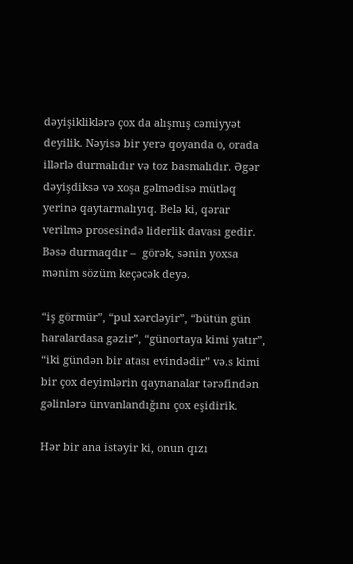dəyişikliklərə çox da alışmış cəmiyyət deyilik. Nəyisə bir yerə qoyanda o, orada illərlə durmalıdır və toz basmalıdır. Əgər dəyişdiksə və xoşa gəlmədisə mütləq yerinə qaytarmalıyıq. Belə ki, qərar verilmə prosesində liderlik davası gedir. Bəsə durmaqdır –  görək, sənin yoxsa mənim sözüm keçəcək deyə.

“iş görmür”, “pul xərcləyir”, “bütün gün haralardasa gəzir”, “günortaya kimi yatır”, “iki gündən bir atası evindədir” və.s kimi bir çox deyimlərin qaynanalar tərəfindən gəlinlərə ünvanlandığını çox eşidirik.

Hər bir ana istəyir ki, onun qızı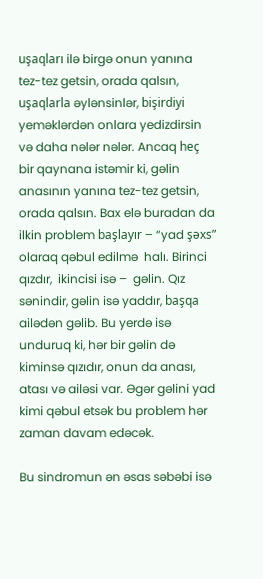uşaqları ilə birgə onun yanına tez-tez getsin, orada qalsın, uşaqlarla əylənsinlər, bişirdiyi yeməklərdən onlara yedizdirsin və daha nələr nələr. Ancaq heç bir qaynana istəmir ki, gəlin anasının yanına tez-tez getsin, orada qalsın. Bax elə buradan da ilkin problem başlayır – “yad şəxs” olaraq qəbul edilmə  halı. Birinci qızdır,  ikincisi isə –  gəlin. Qız sənindir, gəlin isə yaddır, başqa ailədən gəlib. Bu yerdə isə unduruq ki, hər bir gəlin də kiminsə qızıdır, onun da anası, atası və ailəsi var. Əgər gəlini yad kimi qəbul etsək bu problem hər zaman davam edəcək.

Bu sindromun ən əsas səbəbi isə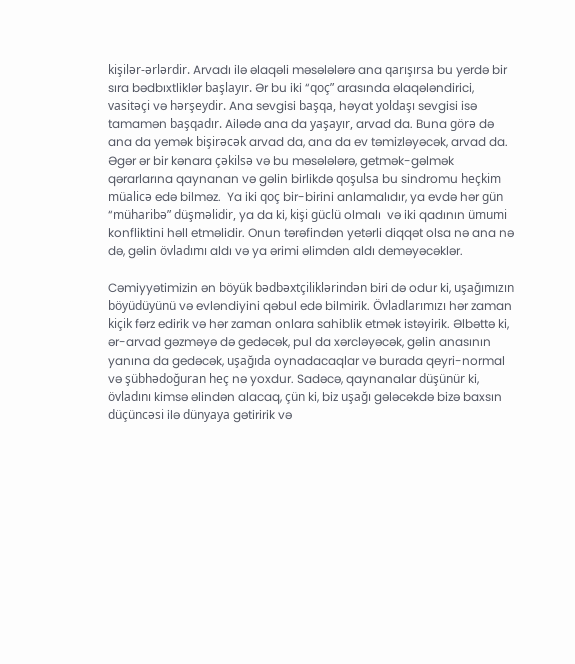kişilər-ərlərdir. Arvadı ilə əlaqəli məsələlərə ana qarışırsa bu yerdə bir sıra bədbıxtliklər başlayır. Ər bu iki “qoç” arasında əlaqələndirici, vasitəçi və hərşeydir. Ana sevgisi başqa, həyat yoldaşı sevgisi isə tamamən başqadır. Ailədə ana da yaşayır, arvad da. Buna görə də ana da yemək bişirəcək arvad da, ana da ev təmizləyəcək, arvad da. Əgər ər bir kənara çəkilsə və bu məsələlərə, getmək-gəlmək qərarlarına qaynanan və gəlin birlikdə qoşulsa bu sindromu heçkim müalicə edə bilməz.  Ya iki qoç bir-birini anlamalıdır, ya evdə hər gün “müharibə” düşməlidir, ya da ki, kişi güclü olmalı  və iki qadının ümumi konfliktini həll etməlidir. Onun tərəfindən yetərli diqqət olsa nə ana nə də, gəlin övladımı aldı və ya ərimi əlimdən aldı deməyəcəklər.

Cəmiyyətimizin ən böyük bədbəxtçiliklərindən biri də odur ki, uşağımızın böyüdüyünü və evləndiyini qəbul edə bilmirik. Övladlarımızı hər zaman kiçik fərz edirik və hər zaman onlara sahiblik etmək istəyirik. Əlbəttə ki, ər-arvad gəzməyə də gedəcək, pul da xərcləyəcək, gəlin anasının yanına da gedəcək, uşağıda oynadacaqlar və burada qeyri-normal və şübhədoğuran heç nə yoxdur. Sadəcə, qaynanalar düşünür ki, övladını kimsə əlindən alacaq, çün ki, biz uşağı gələcəkdə bizə baxsın düçüncəsi ilə dünyaya gətiririk və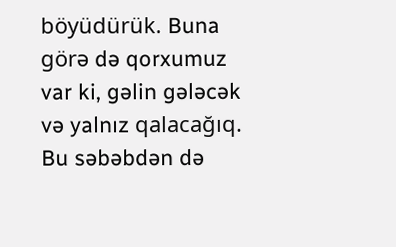böyüdürük. Buna görə də qorxumuz var ki, gəlin gələcək və yalnız qalacağıq. Bu səbəbdən də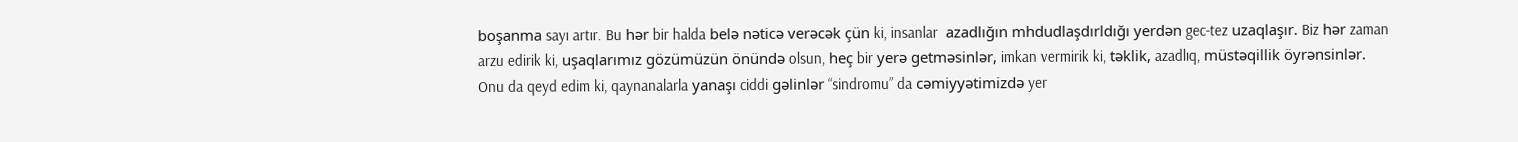boşanma sayı artır. Bu hər bir halda belə nəticə verəcək çün ki, insanlar  azadlığın mhdudlaşdırldığı yerdən gec-tez uzaqlaşır. Biz hər zaman arzu edirik ki, uşaqlarımız gözümüzün önündə olsun, heç bir yerə getməsinlər, imkan vermirik ki, təklik, azadlıq, müstəqillik öyrənsinlər. Onu da qeyd edim ki, qaynanalarla yanaşı ciddi gəlinlər “sindromu” da cəmiyyətimizdə yer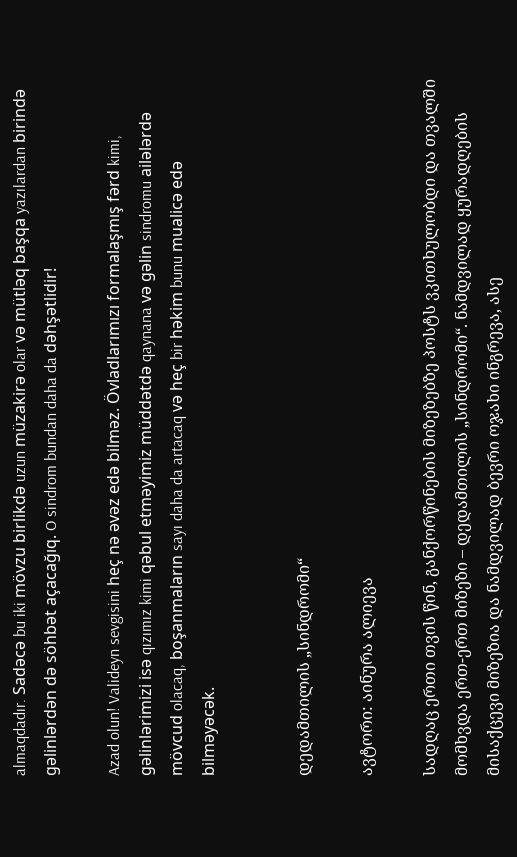almaqdadır. Sadəcə bu iki mövzu birlikdə uzun müzakirə olar və mütləq başqa yazılardan birində gəlinlərdən də söhbət açacağıq. O sindrom bundan daha da dəhşətlidir!

Azad olun! Valideyn sevgisini heç nə əvəz edə bilməz. Övladlarımızı formalaşmış fərd kimi, gəlinlərimizi isə qızımız kimi qəbul etməyimiz müddətdə qaynana və gəlin sindromu ailələrdə mövcud olacaq, boşanmaların sayı daha da artacaq və heç bir həkim bunu mualicə edə bilməyəcək.


დედამთილის „სინდრომი“

ავტორი: აინურა ალიევა

სადღაც ერთი თვის წინ, განქორწინების მიზეზებზე პოსტს ვკითხულობდი და თვალში მომხვდა ერთ-ერთ მიზეზი – დედამთილის „სინდრომი“. ნამდვილად ყურადღების მისაქცევი მიზეზია და ნამდვილად ბევრი ოჯახი ინგრევა, ასე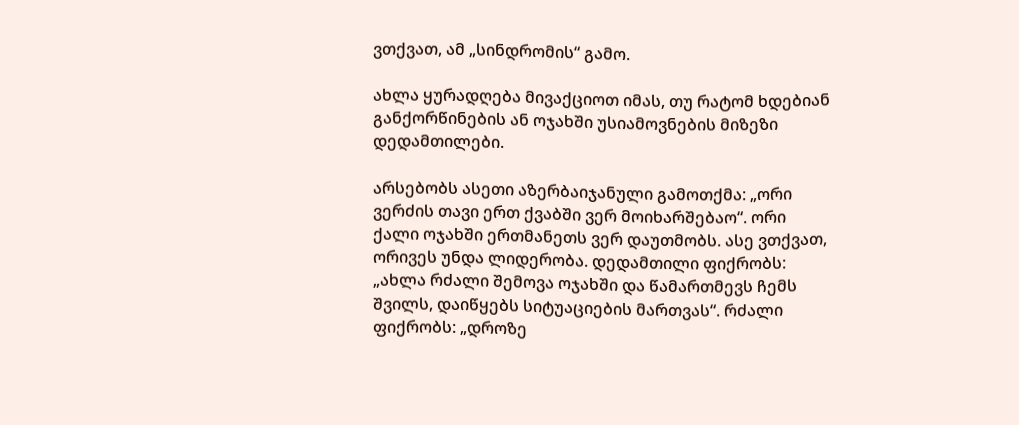ვთქვათ, ამ „სინდრომის“ გამო.

ახლა ყურადღება მივაქციოთ იმას, თუ რატომ ხდებიან განქორწინების ან ოჯახში უსიამოვნების მიზეზი დედამთილები.

არსებობს ასეთი აზერბაიჯანული გამოთქმა: „ორი ვერძის თავი ერთ ქვაბში ვერ მოიხარშებაო“. ორი ქალი ოჯახში ერთმანეთს ვერ დაუთმობს. ასე ვთქვათ, ორივეს უნდა ლიდერობა. დედამთილი ფიქრობს: „ახლა რძალი შემოვა ოჯახში და წამართმევს ჩემს შვილს, დაიწყებს სიტუაციების მართვას“. რძალი ფიქრობს: „დროზე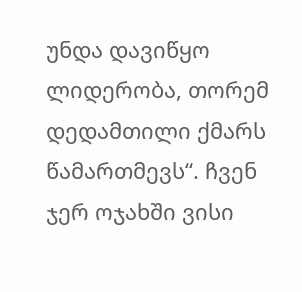უნდა დავიწყო ლიდერობა, თორემ დედამთილი ქმარს წამართმევს“. ჩვენ ჯერ ოჯახში ვისი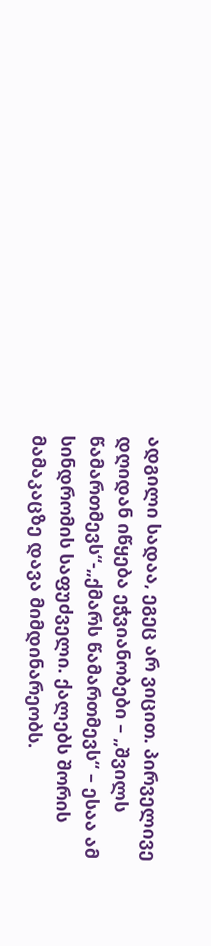ადგილი სადაა, ეგეც არ ვიცით. პირველივე დღიდან იწყება ეჭვიანობები – „შვილს წამართმევს“-„ქმარს წამართმევს“ – ესაა ამ სინდრომის საფუძველი. ქალებს შორის მამაკაცზე დავა მიმდინარეობს.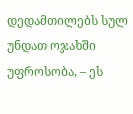დედამთილებს სულ უნდათ ოჯახში უფროსობა, – ეს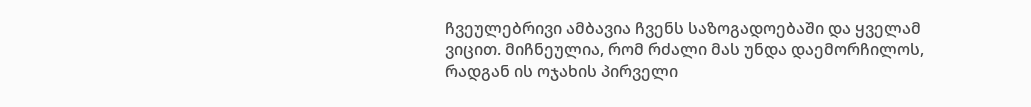ჩვეულებრივი ამბავია ჩვენს საზოგადოებაში და ყველამ ვიცით. მიჩნეულია, რომ რძალი მას უნდა დაემორჩილოს, რადგან ის ოჯახის პირველი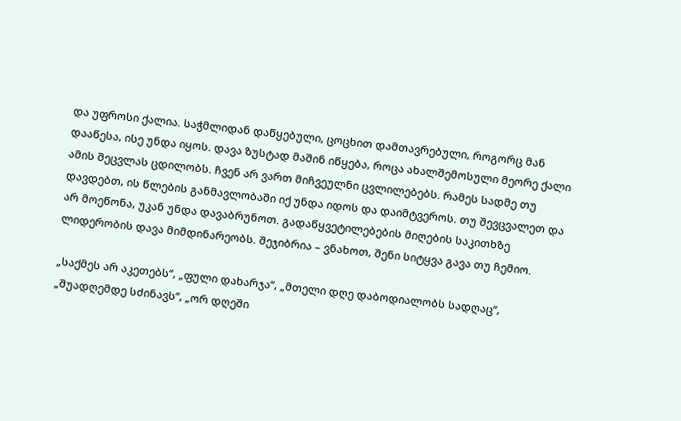და უფროსი ქალია. საჭმლიდან დაწყებული, ცოცხით დამთავრებული, როგორც მან დააწესა, ისე უნდა იყოს. დავა ზუსტად მაშინ იწყება, როცა ახალშემოსული მეორე ქალი ამის შეცვლას ცდილობს. ჩვენ არ ვართ მიჩვეულნი ცვლილებებს. რამეს სადმე თუ დავდებთ, ის წლების განმავლობაში იქ უნდა იდოს და დაიმტვეროს. თუ შევცვალეთ და არ მოეწონა, უკან უნდა დავაბრუნოთ. გადაწყვეტილებების მიღების საკითხზე ლიდერობის დავა მიმდინარეობს. შეჯიბრია – ვნახოთ, შენი სიტყვა გავა თუ ჩემიო.

„საქმეს არ აკეთებს“, „ფული დახარჯა“, „მთელი დღე დაბოდიალობს სადღაც“, „შუადღემდე სძინავს“, „ორ დღეში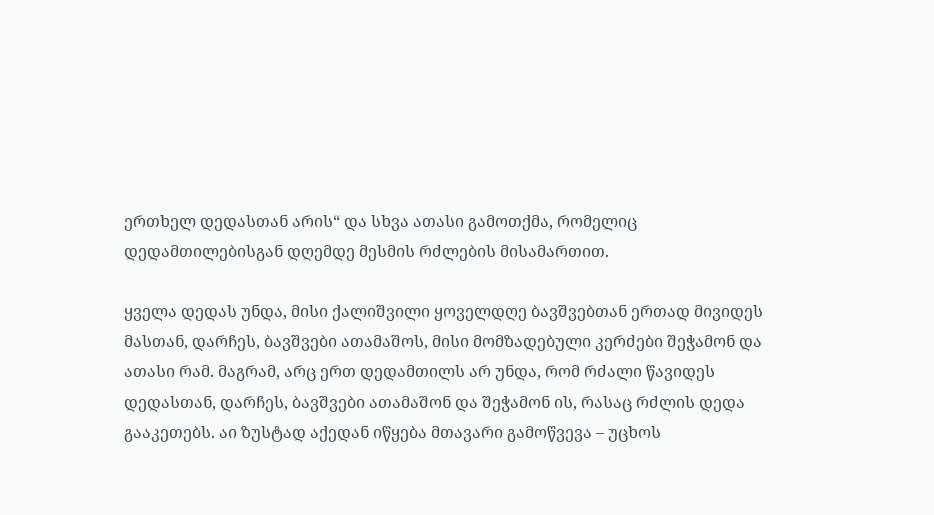ერთხელ დედასთან არის“ და სხვა ათასი გამოთქმა, რომელიც დედამთილებისგან დღემდე მესმის რძლების მისამართით.

ყველა დედას უნდა, მისი ქალიშვილი ყოველდღე ბავშვებთან ერთად მივიდეს მასთან, დარჩეს, ბავშვები ათამაშოს, მისი მომზადებული კერძები შეჭამონ და ათასი რამ. მაგრამ, არც ერთ დედამთილს არ უნდა, რომ რძალი წავიდეს დედასთან, დარჩეს, ბავშვები ათამაშონ და შეჭამონ ის, რასაც რძლის დედა გააკეთებს. აი ზუსტად აქედან იწყება მთავარი გამოწვევა – უცხოს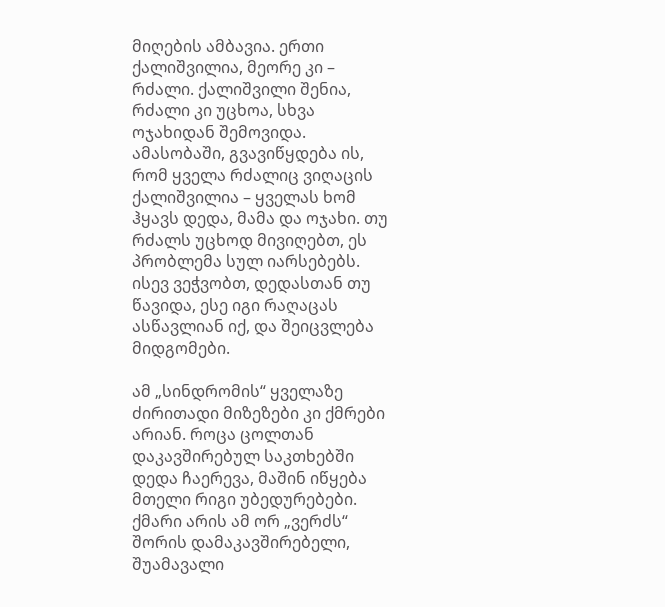მიღების ამბავია. ერთი ქალიშვილია, მეორე კი – რძალი. ქალიშვილი შენია, რძალი კი უცხოა, სხვა ოჯახიდან შემოვიდა. ამასობაში, გვავიწყდება ის, რომ ყველა რძალიც ვიღაცის ქალიშვილია – ყველას ხომ ჰყავს დედა, მამა და ოჯახი. თუ რძალს უცხოდ მივიღებთ, ეს პრობლემა სულ იარსებებს. ისევ ვეჭვობთ, დედასთან თუ წავიდა, ესე იგი რაღაცას ასწავლიან იქ, და შეიცვლება მიდგომები.

ამ „სინდრომის“ ყველაზე ძირითადი მიზეზები კი ქმრები არიან. როცა ცოლთან დაკავშირებულ საკთხებში დედა ჩაერევა, მაშინ იწყება მთელი რიგი უბედურებები. ქმარი არის ამ ორ „ვერძს“ შორის დამაკავშირებელი, შუამავალი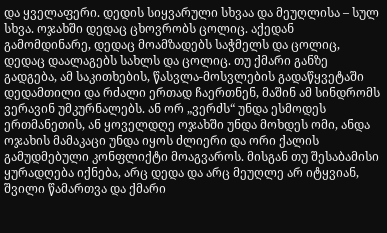და ყველაფერი. დედის სიყვარული სხვაა და მეუღლისა – სულ სხვა. ოჯახში დედაც ცხოვრობს ცოლიც. აქედან გამომდინარე, დედაც მოამზადებს საჭმელს და ცოლიც, დედაც დაალაგებს სახლს და ცოლიც. თუ ქმარი განზე გადგება, ამ საკითხების, წასვლა-მოსვლების გადაწყვეტაში დედამთილი და რძალი ერთად ჩაერთნენ, მაშინ ამ სინდრომს ვერავინ უმკურნალებს. ან ორ „ვერძს“ უნდა ესმოდეს ერთმანეთის, ან ყოველდღე ოჯახში უნდა მოხდეს ომი, ანდა ოჯახის მამაკაცი უნდა იყოს ძლიერი და ორი ქალის გამუდმებული კონფლიქტი მოაგვაროს. მისგან თუ შესაბამისი ყურადღება იქნება, არც დედა და არც მეუღლე არ იტყვიან, შვილი წამართვა და ქმარი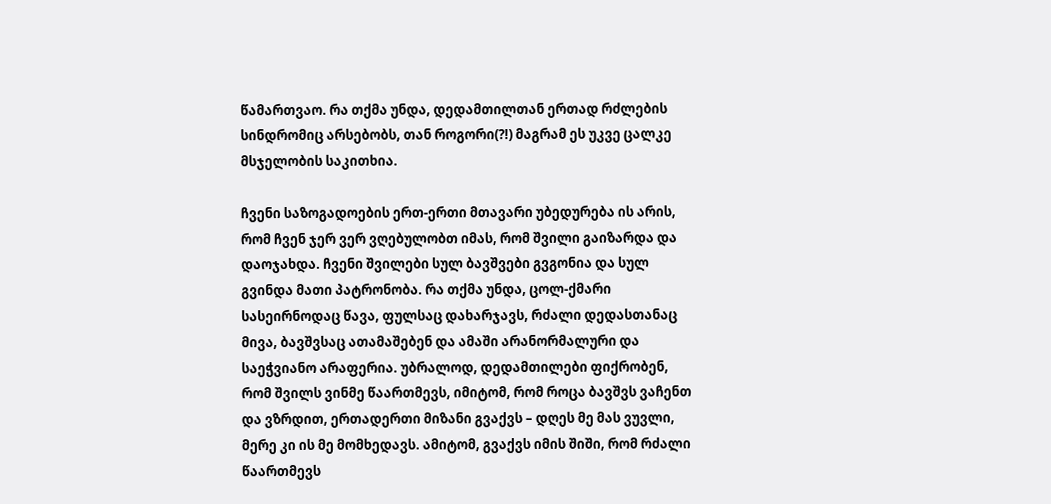წამართვაო. რა თქმა უნდა, დედამთილთან ერთად რძლების სინდრომიც არსებობს, თან როგორი(?!) მაგრამ ეს უკვე ცალკე მსჯელობის საკითხია.

ჩვენი საზოგადოების ერთ-ერთი მთავარი უბედურება ის არის, რომ ჩვენ ჯერ ვერ ვღებულობთ იმას, რომ შვილი გაიზარდა და დაოჯახდა. ჩვენი შვილები სულ ბავშვები გვგონია და სულ გვინდა მათი პატრონობა. რა თქმა უნდა, ცოლ-ქმარი სასეირნოდაც წავა, ფულსაც დახარჯავს, რძალი დედასთანაც მივა, ბავშვსაც ათამაშებენ და ამაში არანორმალური და საეჭვიანო არაფერია. უბრალოდ, დედამთილები ფიქრობენ, რომ შვილს ვინმე წაართმევს, იმიტომ, რომ როცა ბავშვს ვაჩენთ და ვზრდით, ერთადერთი მიზანი გვაქვს – დღეს მე მას ვუვლი, მერე კი ის მე მომხედავს. ამიტომ, გვაქვს იმის შიში, რომ რძალი წაართმევს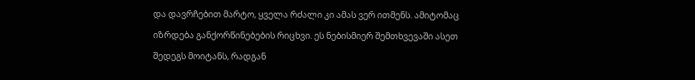და დავრჩებით მარტო, ყველა რძალი კი ამას ვერ ითმენს. ამიტომაც იზრდება განქორწინებების რიცხვი. ეს ნებისმიერ შემთხვევაში ასეთ შედეგს მოიტანს, რადგან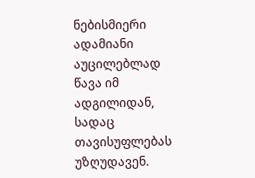ნებისმიერი ადამიანი აუცილებლად წავა იმ ადგილიდან, სადაც თავისუფლებას უზღუდავენ.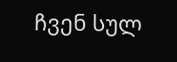ჩვენ სულ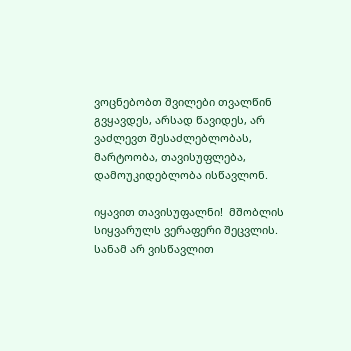ვოცნებობთ შვილები თვალწინ გვყავდეს, არსად წავიდეს, არ ვაძლევთ შესაძლებლობას, მარტოობა, თავისუფლება, დამოუკიდებლობა ისწავლონ.

იყავით თავისუფალნი!  მშობლის სიყვარულს ვერაფერი შეცვლის. სანამ არ ვისწავლით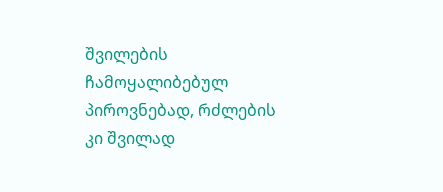შვილების ჩამოყალიბებულ პიროვნებად, რძლების კი შვილად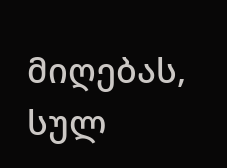მიღებას, სულ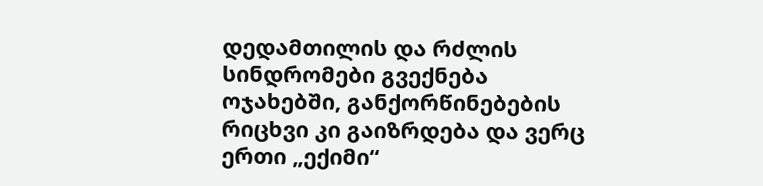დედამთილის და რძლის სინდრომები გვექნება ოჯახებში, განქორწინებების რიცხვი კი გაიზრდება და ვერც ერთი „ექიმი“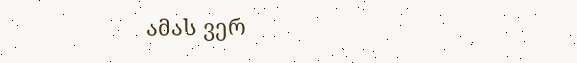ამას ვერ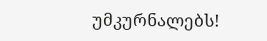უმკურნალებს!